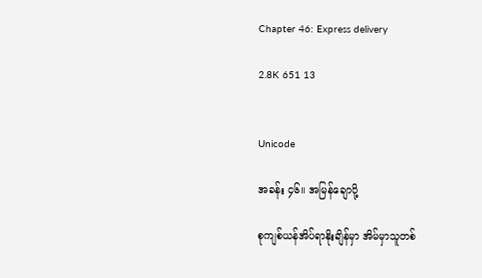Chapter 46: Express delivery

2.8K 651 13


Unicode

အခန်း ၄၆။ အမြန်ချောပို့

စုကျစ်ယန်အိပ်ရာနိုးချိန်မှာ အိမ်မှာသူတစ်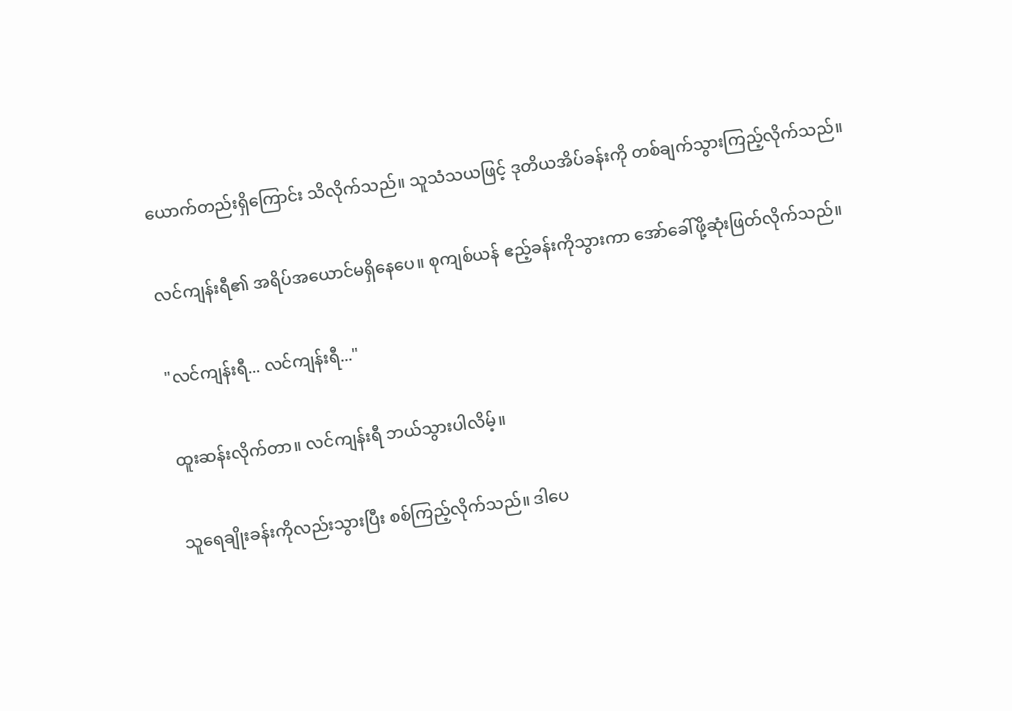ယောက်တည်းရှိကြောင်း သိလိုက်သည်။ သူသံသယဖြင့် ဒုတိယအိပ်ခန်းကို တစ်ချက်သွားကြည့်လိုက်သည်။

လင်ကျန်းရီ၏ အရိပ်အယောင်မရှိနေပေ။ စုကျစ်ယန် ဧည့်ခန်းကိုသွားကာ အော်ခေါ်ဖို့ဆုံးဖြတ်လိုက်သည်။

"လင်ကျန်းရီ... လင်ကျန်းရီ..."

ထူးဆန်းလိုက်တာ။ လင်ကျန်းရီ ဘယ်သွားပါလိမ့်။

သူရေချိုးခန်းကိုလည်းသွားပြီး စစ်ကြည့်လိုက်သည်။ ဒါပေ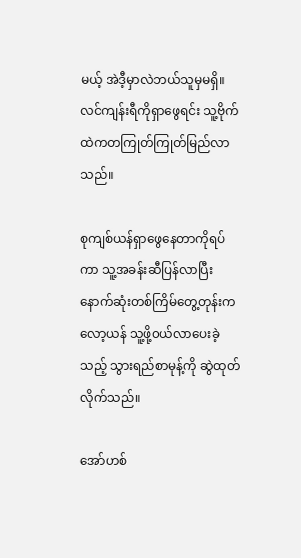မယ့် အဲဒီ့မှာလဲဘယ်သူမှမရှိ။ လင်ကျန်းရီကိုရှာဖွေရင်း သူ့ဗိုက်ထဲကတကြုတ်ကြုတ်မြည်လာသည်။

စုကျစ်ယန်ရှာဖွေနေတာကိုရပ်ကာ သူ့အခန်းဆီပြန်လာပြီး နောက်ဆုံးတစ်ကြိမ်တွေ့တုန်းက လော့ယန် သူ့ဖို့၀ယ်လာပေးခဲ့သည့် သွားရည်စာမုန့်ကို ဆွဲထုတ်လိုက်သည်။

အော်ဟစ်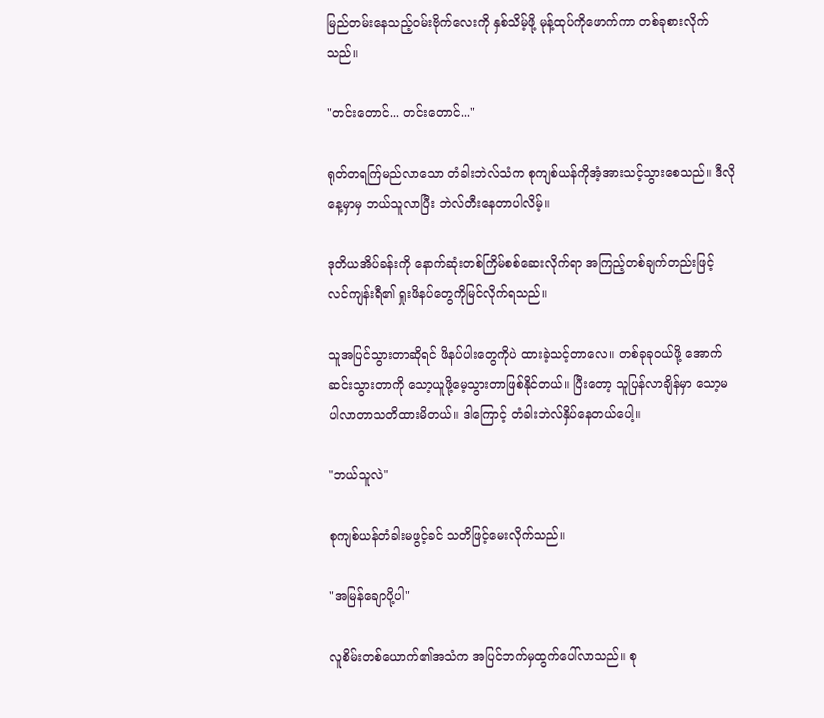မြည်တမ်းနေသည့်၀မ်းဗိုက်လေးကို နှစ်သိမ့်ဖို့ မုန့်ထုပ်ကိုဖောက်ကာ တစ်ခုစားလိုက်သည်။

"တင်းတောင်... တင်းတောင်..."

ရုတ်တရက်ြမည်လာသော တံခါးဘဲလ်သံက စုကျစ်ယန်ကိုအံ့အားသင့်သွားစေသည်။ ဒီလိုနေ့မှာမှ ဘယ်သူလာပြီး ဘဲလ်တီးနေတာပါလိမ့်။

ဒုတိယအိပ်ခန်းကို နောက်ဆုံးတစ်ကြိမ်စစ်ဆေးလိုက်ရာ အကြည့်တစ်ချက်တည်းဖြင့် လင်ကျန်းရီ၏ ရှုးဖိနပ်တွေကိုမြင်လိုက်ရသည်။

သူအပြင်သွားတာဆိုရင် ဖိနပ်ပါးတွေကိုပဲ ထားခဲ့သင့်တာလေ။ တစ်ခုခု၀ယ်ဖို့ အောက်ဆင်းသွားတာကို သော့ယူဖို့မေ့သွားတာဖြစ်နိုင်တယ်။ ပြီးတော့ သူပြန်လာချိန်မှာ သော့မပါလာတာသတိထားမိတယ်။ ဒါကြောင့် တံခါးဘဲလ်နှိပ်နေတယ်ပေါ့။

"ဘယ်သူလဲ"

စုကျစ်ယန်တံခါးမဖွင့်ခင် သတိဖြင့်မေးလိုက်သည်။

"အမြန်ချောပို့ပါ"

လူစိမ်းတစ်ယောက်၏အသံက အပြင်ဘက်မှထွက်ပေါ်လာသည်။ စု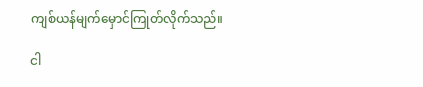ကျစ်ယန်မျက်မှောင်ကြုတ်လိုက်သည်။

ငါ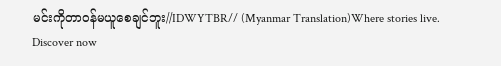မင်းကိုတာဝန်မယူစေချင်ဘူး//IDWYTBR// (Myanmar Translation)Where stories live. Discover now